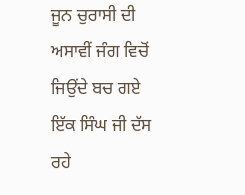ਜੂਨ ਚੁਰਾਸੀ ਦੀ ਅਸਾਵੀਂ ਜੰਗ ਵਿਚੋਂ ਜਿਉਂਦੇ ਬਚ ਗਏ ਇੱਕ ਸਿੰਘ ਜੀ ਦੱਸ ਰਹੇ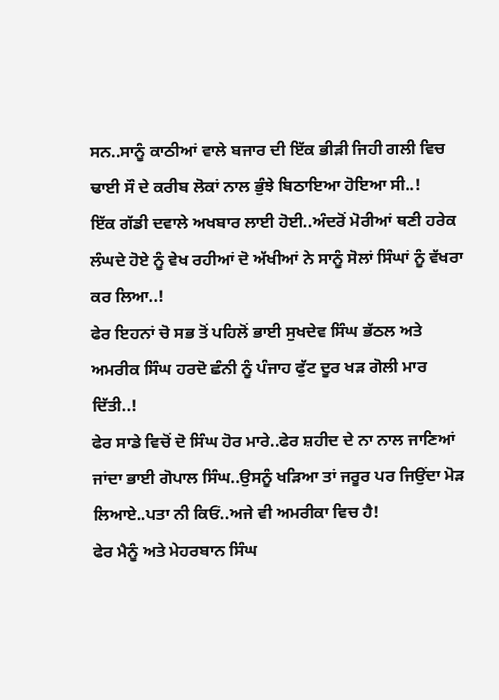ਸਨ..ਸਾਨੂੰ ਕਾਠੀਆਂ ਵਾਲੇ ਬਜਾਰ ਦੀ ਇੱਕ ਭੀੜੀ ਜਿਹੀ ਗਲੀ ਵਿਚ ਢਾਈ ਸੌ ਦੇ ਕਰੀਬ ਲੋਕਾਂ ਨਾਲ ਭੁੰਝੇ ਬਿਠਾਇਆ ਹੋਇਆ ਸੀ..!
ਇੱਕ ਗੱਡੀ ਦਵਾਲੇ ਅਖਬਾਰ ਲਾਈ ਹੋਈ..ਅੰਦਰੋਂ ਮੋਰੀਆਂ ਥਣੀ ਹਰੇਕ ਲੰਘਦੇ ਹੋਏ ਨੂੰ ਵੇਖ ਰਹੀਆਂ ਦੋ ਅੱਖੀਆਂ ਨੇ ਸਾਨੂੰ ਸੋਲਾਂ ਸਿੰਘਾਂ ਨੂੰ ਵੱਖਰਾ ਕਰ ਲਿਆ..!
ਫੇਰ ਇਹਨਾਂ ਚੋ ਸਭ ਤੋਂ ਪਹਿਲੋਂ ਭਾਈ ਸੁਖਦੇਵ ਸਿੰਘ ਭੱਠਲ ਅਤੇ ਅਮਰੀਕ ਸਿੰਘ ਹਰਦੋ ਛੰਨੀ ਨੂੰ ਪੰਜਾਹ ਫੁੱਟ ਦੂਰ ਖੜ ਗੋਲੀ ਮਾਰ ਦਿੱਤੀ..!
ਫੇਰ ਸਾਡੇ ਵਿਚੋਂ ਦੋ ਸਿੰਘ ਹੋਰ ਮਾਰੇ..ਫੇਰ ਸ਼ਹੀਦ ਦੇ ਨਾ ਨਾਲ ਜਾਣਿਆਂ ਜਾਂਦਾ ਭਾਈ ਗੋਪਾਲ ਸਿੰਘ..ਉਸਨੂੰ ਖੜਿਆ ਤਾਂ ਜਰੂਰ ਪਰ ਜਿਉਂਦਾ ਮੋੜ ਲਿਆਏ..ਪਤਾ ਨੀ ਕਿਓਂ..ਅਜੇ ਵੀ ਅਮਰੀਕਾ ਵਿਚ ਹੈ!
ਫੇਰ ਮੈਨੂੰ ਅਤੇ ਮੇਹਰਬਾਨ ਸਿੰਘ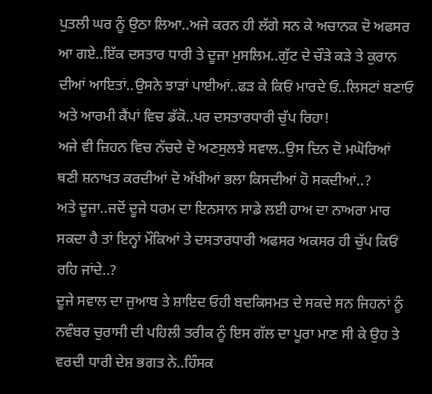ਪੁਤਲੀ ਘਰ ਨੂੰ ਉਠਾ ਲਿਆ..ਅਜੇ ਕਰਨ ਹੀ ਲੱਗੇ ਸਨ ਕੇ ਅਚਾਨਕ ਦੋ ਅਫਸਰ ਆ ਗਏ..ਇੱਕ ਦਸਤਾਰ ਧਾਰੀ ਤੇ ਦੂਜਾ ਮੁਸਲਿਮ..ਗੁੱਟ ਦੇ ਚੌੜੇ ਕੜੇ ਤੇ ਕੁਰਾਨ ਦੀਆਂ ਆਇਤਾਂ..ਉਸਨੇ ਝਾੜਾਂ ਪਾਈਆਂ..ਫੜ ਕੇ ਕਿਓਂ ਮਾਰਦੇ ਓ..ਲਿਸਟਾਂ ਬਣਾਓ ਅਤੇ ਆਰਮੀ ਕੈਂਪਾਂ ਵਿਚ ਡੱਕੋ..ਪਰ ਦਸਤਾਰਧਾਰੀ ਚੁੱਪ ਰਿਹਾ!
ਅਜੇ ਵੀ ਜ਼ਿਹਨ ਵਿਚ ਨੱਚਦੇ ਦੋ ਅਣਸੁਲਝੇ ਸਵਾਲ..ਉਸ ਦਿਨ ਦੋ ਮਘੋਰਿਆਂ ਥਣੀ ਸ਼ਨਾਖਤ ਕਰਦੀਆਂ ਦੋ ਅੱਖੀਆਂ ਭਲਾ ਕਿਸਦੀਆਂ ਹੋ ਸਕਦੀਆਂ..?
ਅਤੇ ਦੂਜਾ..ਜਦੋਂ ਦੂਜੇ ਧਰਮ ਦਾ ਇਨਸਾਨ ਸਾਡੇ ਲਈ ਹਾਅ ਦਾ ਨਾਅਰਾ ਮਾਰ ਸਕਦਾ ਹੈ ਤਾਂ ਇਨ੍ਹਾਂ ਮੌਕਿਆਂ ਤੇ ਦਸਤਾਰਧਾਰੀ ਅਫਸਰ ਅਕਸਰ ਹੀ ਚੁੱਪ ਕਿਓਂ ਰਹਿ ਜਾਂਦੇ..?
ਦੂਜੇ ਸਵਾਲ ਦਾ ਜੁਆਬ ਤੇ ਸ਼ਾਇਦ ਓਹੀ ਬਦਕਿਸਮਤ ਦੇ ਸਕਦੇ ਸਨ ਜਿਹਨਾਂ ਨੂੰ ਨਵੰਬਰ ਚੁਰਾਸੀ ਦੀ ਪਹਿਲੀ ਤਰੀਕ ਨੂੰ ਇਸ ਗੱਲ ਦਾ ਪੂਰਾ ਮਾਣ ਸੀ ਕੇ ਉਹ ਤੇ ਵਰਦੀ ਧਾਰੀ ਦੇਸ਼ ਭਗਤ ਨੇ..ਹਿੰਸਕ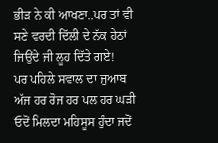ਭੀੜ ਨੇ ਕੀ ਆਖਣਾ..ਪਰ ਤਾਂ ਵੀ ਸਣੇ ਵਰਦੀ ਦਿੱਲੀ ਦੇ ਨੱਕ ਹੇਠਾਂ ਜਿਉਂਦੇ ਜੀ ਲੂਹ ਦਿੱਤੇ ਗਏ!
ਪਰ ਪਹਿਲੇ ਸਵਾਲ ਦਾ ਜੁਆਬ ਅੱਜ ਹਰ ਰੋਜ ਹਰ ਪਲ ਹਰ ਘੜੀ ਓਦੋਂ ਮਿਲਦਾ ਮਹਿਸੂਸ ਹੁੰਦਾ ਜਦੋਂ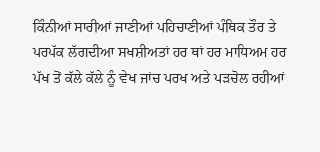ਕਿੰਨੀਆਂ ਸਾਰੀਆਂ ਜਾਣੀਆਂ ਪਹਿਚਾਣੀਆਂ ਪੰਥਿਕ ਤੌਰ ਤੇ ਪਰਪੱਕ ਲੱਗਦੀਆ ਸਖਸ਼ੀਅਤਾਂ ਹਰ ਥਾਂ ਹਰ ਮਾਧਿਅਮ ਹਰ ਪੱਖ ਤੋਂ ਕੱਲੇ ਕੱਲੇ ਨੂੰ ਵੇਖ ਜਾਂਚ ਪਰਖ ਅਤੇ ਪੜਚੋਲ ਰਹੀਆਂ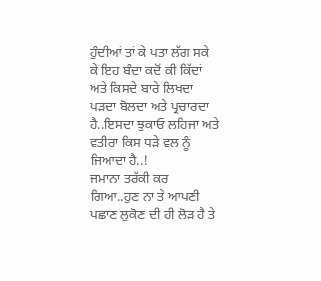ਹੁੰਦੀਆਂ ਤਾਂ ਕੇ ਪਤਾ ਲੱਗ ਸਕੇ ਕੇ ਇਹ ਬੰਦਾ ਕਦੋਂ ਕੀ ਕਿੱਦਾਂ ਅਤੇ ਕਿਸਦੇ ਬਾਰੇ ਲਿਖਦਾ ਪੜਦਾ ਬੋਲਦਾ ਅਤੇ ਪ੍ਰਚਾਰਦਾ ਹੈ..ਇਸਦਾ ਝੁਕਾਓ ਲਹਿਜਾ ਅਤੇ ਵਤੀਰਾ ਕਿਸ ਧੜੇ ਵਲ ਨੂੰ ਜਿਆਦਾ ਹੈ..!
ਜਮਾਨਾ ਤਰੱਕੀ ਕਰ ਗਿਆ..ਹੁਣ ਨਾ ਤੇ ਆਪਣੀ ਪਛਾਣ ਲੁਕੋਣ ਦੀ ਹੀ ਲੋੜ ਹੈ ਤੇ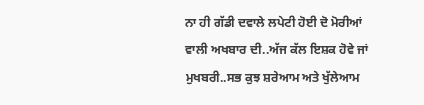ਨਾ ਹੀ ਗੱਡੀ ਦਵਾਲੇ ਲਪੇਟੀ ਹੋਈ ਦੋ ਮੋਰੀਆਂ ਵਾਲੀ ਅਖਬਾਰ ਦੀ..ਅੱਜ ਕੱਲ ਇਸ਼ਕ ਹੋਵੇ ਜਾਂ ਮੁਖਬਰੀ..ਸਭ ਕੁਝ ਸ਼ਰੇਆਮ ਅਤੇ ਖੁੱਲੇਆਮ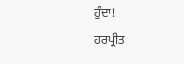ਹੁੰਦਾ!
ਹਰਪ੍ਰੀਤ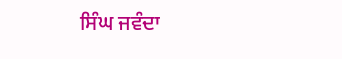ਸਿੰਘ ਜਵੰਦਾ